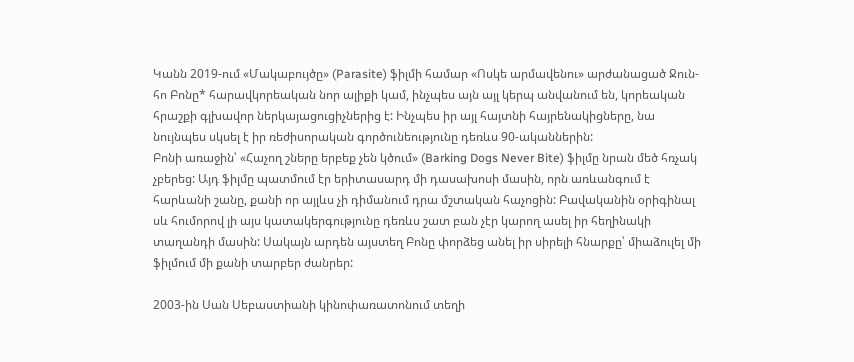Կանն 2019-ում «Մակաբույծը» (Parasite) ֆիլմի համար «Ոսկե արմավենու» արժանացած Ջուն-հո Բոնը* հարավկորեական նոր ալիքի կամ, ինչպես այն այլ կերպ անվանում են, կորեական հրաշքի գլխավոր ներկայացուցիչներից է: Ինչպես իր այլ հայտնի հայրենակիցները, նա նույնպես սկսել է իր ռեժիսորական գործունեությունը դեռևս 90-ականներին:
Բոնի առաջին՝ «Հաչող շները երբեք չեն կծում» (Barking Dogs Never Bite) ֆիլմը նրան մեծ հռչակ չբերեց: Այդ ֆիլմը պատմում էր երիտասարդ մի դասախոսի մասին, որն առևանգում է հարևանի շանը, քանի որ այլևս չի դիմանում դրա մշտական հաչոցին: Բավականին օրիգինալ սև հումորով լի այս կատակերգությունը դեռևս շատ բան չէր կարող ասել իր հեղինակի տաղանդի մասին: Սակայն արդեն այստեղ Բոնը փորձեց անել իր սիրելի հնարքը՝ միաձուլել մի ֆիլմում մի քանի տարբեր ժանրեր:

2003-ին Սան Սեբաստիանի կինոփառատոնում տեղի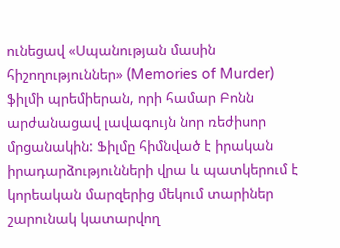ունեցավ «Սպանության մասին հիշողություններ» (Memories of Murder) ֆիլմի պրեմիերան, որի համար Բոնն արժանացավ լավագույն նոր ռեժիսոր մրցանակին: Ֆիլմը հիմնված է իրական իրադարձությունների վրա և պատկերում է կորեական մարզերից մեկում տարիներ շարունակ կատարվող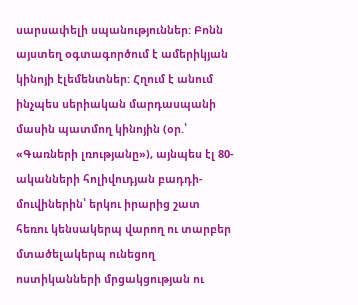սարսափելի սպանություններ: Բոնն այստեղ oգտագործում է ամերիկյան կինոյի էլեմենտներ: Հղում է անում ինչպես սերիական մարդասպանի մասին պատմող կինոյին (օր.՝ «Գառների լռությանը»), այնպես էլ 80-ականների հոլիվուդյան բադդի-մուվիներին՝ երկու իրարից շատ հեռու կենսակերպ վարող ու տարբեր մտածելակերպ ունեցող ոստիկանների մրցակցության ու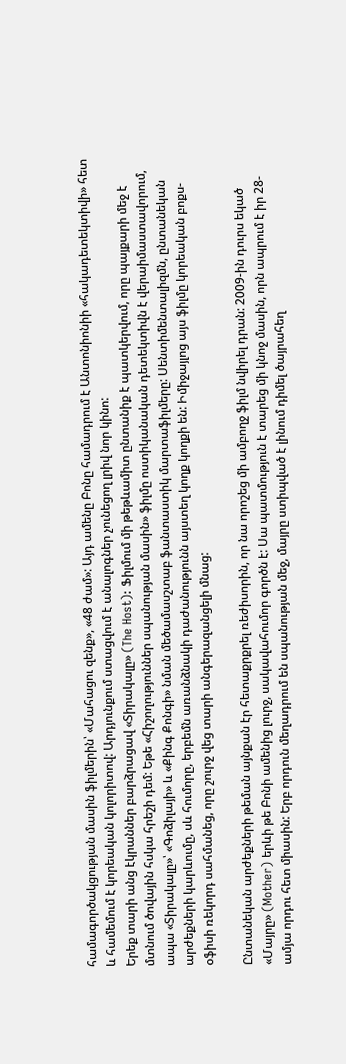համագործակցության մասին ֆիլմերին՝ «Մահացու զենք», «48 ժամ»: Այդ ամենը Բոնը համադրում է Անտոնիոնիի «հակադետեկտիվի» հետ և համեմում է կորեական կոլորիտով: Արդյունքում ստացվում է անալոգներ չունեցող լրիվ նոր կինո:
Երեք տարի անց էկրաններ բարձրացավ «Տիրակալը» (The Host): Ֆիլմում մի թեթևամիտ ընտանիք է պատկերվում, որը պայքարի մեջ է մտնում ծովային հսկա հրեշի դեմ: Եթե «Հիշողություններ սպանության մասին» ֆիլմը ոստիկանական դետեկտիվն է վերաիմաստավորում, ապա «Տիրակալը»՝ «Գոձիլայի» և «Քինգ Քոնգի» նման մեծամասշտաբ ֆանտաստիկ մարտաֆիլմերը: Սենտիմենտալիզմն, ընտանեկան արժեքների կարևումը, սև հումորը, երբեմն առանձնակի դաժանությունն այստեղ կողք կողքի են: Իմիջայլոց այս ֆիլմը կորեական բոքս-օֆիսի ռեկորդ սահմանեց, որը շուրջ վեց տարի անգերազանցելի մնաց:

Ընտանեկան արժեքների թեման այնքան էր հետաքրքրել ռեժիսորին, որ նա որոշեց մի ամբողջ ֆիլմ նվիրել դրան: 2009-ին դուրս եկած «Մայրը» (Mother) երևի թե Բոնի ամենից լուրջ, սակավահումոր գործն է: Սա պատմություն է տարեց մի կնոջ մասին, որն ապրում է իր 28-ամյա որդու հետ միասին: Երբ որդուն մեղադրում են սպանության մեջ, մայրը ստիպված է լինում դիմել ծայրահեղ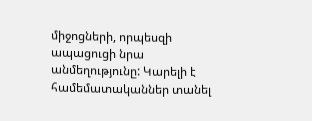միջոցների, որպեսզի ապացուցի նրա անմեղությունը: Կարելի է համեմատականներ տանել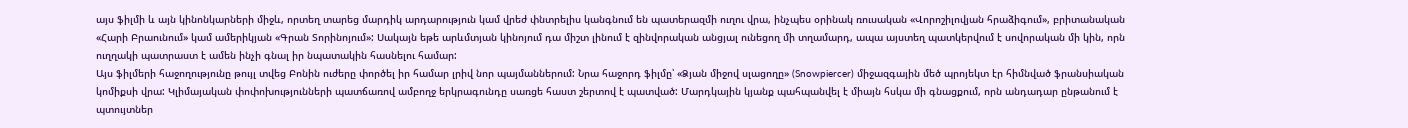այս ֆիլմի և այն կինոնկարների միջև, որտեղ տարեց մարդիկ արդարություն կամ վրեժ փնտրելիս կանգնում են պատերազմի ուղու վրա, ինչպես օրինակ ռուսական «Վորոշիլովյան հրաձիգում», բրիտանական «Հարի Բրաունում» կամ ամերիկյան «Գրան Տորինոյում»: Սակայն եթե արևմտյան կինոյում դա միշտ լինում է զինվորական անցյալ ունեցող մի տղամարդ, ապա այստեղ պատկերվում է սովորական մի կին, որն ուղղակի պատրաստ է ամեն ինչի գնալ իր նպատակին հասնելու համար:
Այս ֆիլմերի հաջողությունը թույլ տվեց Բոնին ուժերը փործել իր համար լրիվ նոր պայմաններում: Նրա հաջորդ ֆիլմը՝ «Ձյան միջով սլացողը» (Snowpiercer) միջազգային մեծ պրոյեկտ էր հիմնված ֆրանսիական կոմիքսի վրա: Կլիմայական փոփոխությունների պատճառով ամբողջ երկրագունդը սառցե հաստ շերտով է պատված: Մարդկային կյանք պահպանվել է միայն հսկա մի գնացքում, որն անդադար ընթանում է պտույտներ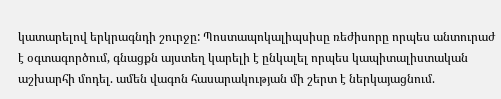կատարելով երկրագնդի շուրջը: Պոստապոկալիպսիսը ռեժիսորը որպես անտուրաժ է օգտագործում, գնացքն այստեղ կարելի է ընկալել որպես կապիտալիստական աշխարհի մոդել. ամեն վագոն հասարակության մի շերտ է ներկայացնում.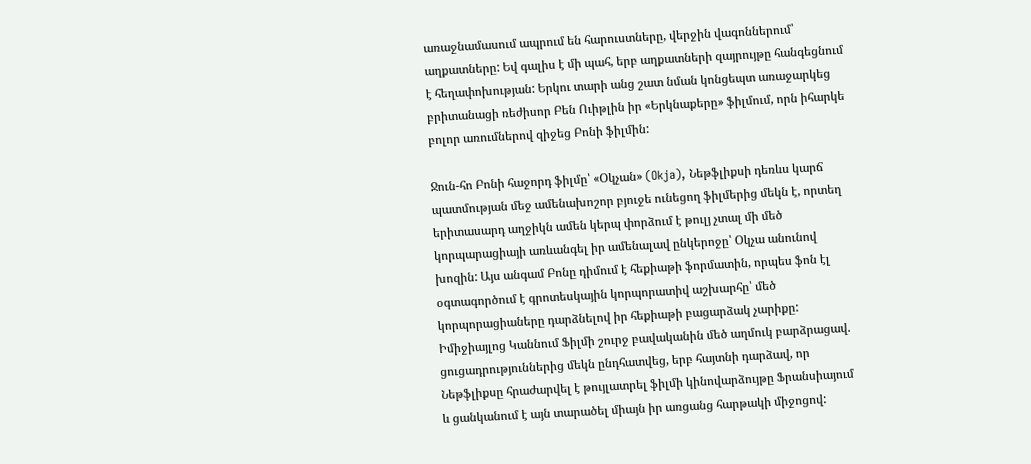առաջնամասում ապրում են հարուստները, վերջին վագոններում՝ աղքատները: Եվ գալիս է մի պահ, երբ աղքատների զայրույթը հանգեցնում է հեղափոխության: Երկու տարի անց շատ նման կոնցեպտ առաջարկեց բրիտանացի ռեժիսոր Բեն Ուիթլին իր «Երկնաքերը» ֆիլմում, որն իհարկե բոլոր առումներով զիջեց Բոնի ֆիլմին:

Ջուն-հո Բոնի հաջորդ ֆիլմը՝ «Օկչան» (Okja), Նեթֆլիքսի դեռևս կարճ պատմության մեջ ամենախոշոր բյուջե ունեցող ֆիլմերից մեկն է, որտեղ երիտասարդ աղջիկն ամեն կերպ փորձում է թուլյ չտալ մի մեծ կորպարացիայի առևանգել իր ամենալավ ընկերոջը՝ Օկչա անունով խոզին: Այս անգամ Բոնը դիմում է հեքիաթի ֆորմատին, որպես ֆոն էլ օգտագործում է գրոտեսկային կորպորատիվ աշխարհը՝ մեծ կորպորացիաները դարձնելով իր հեքիաթի բացարձակ չարիքը: Իմիջիայլոց Կաննում Ֆիլմի շուրջ բավականին մեծ աղմուկ բարձրացավ. ցուցադրություններից մեկն ընդհատվեց, երբ հայտնի դարձավ, որ Նեթֆլիքսը հրաժարվել է թույլատրել ֆիլմի կինովարձույթը Ֆրանսիայում և ցանկանում է այն տարածել միայն իր առցանց հարթակի միջոցով: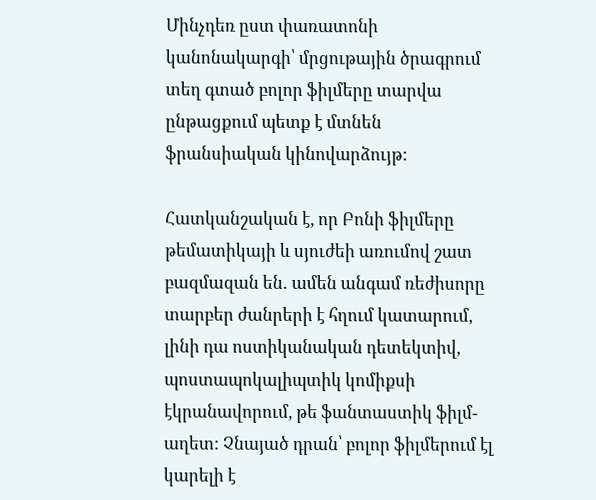Մինչդեռ ըստ փառատոնի կանոնակարգի՝ մրցութային ծրագրում տեղ գտած բոլոր ֆիլմերը տարվա ընթացքում պետք է մտնեն ֆրանսիական կինովարձույթ:

Հատկանշական է, որ Բոնի ֆիլմերը թեմատիկայի և սյուժեի առումով շատ բազմազան են․ ամեն անգամ ռեժիսորը տարբեր ժանրերի է հղում կատարում, լինի դա ոստիկանական դետեկտիվ, պոստապոկալիպտիկ կոմիքսի էկրանավորում, թե ֆանտաստիկ ֆիլմ-աղետ: Չնայած դրան՝ բոլոր ֆիլմերում էլ կարելի է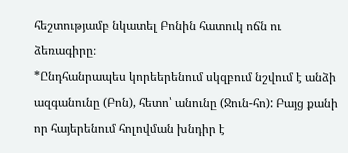հեշտությամբ նկատել Բոնին հատուկ ոճն ու ձեռագիրը։
*Ընդհանրապես կորեերենում սկզբում նշվում է անձի ազգանունը (Բոն), հետո՝ անունը (Ջուն-հո): Բայց քանի որ հայերենում հոլովման խնդիր է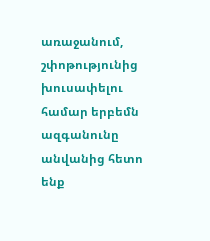առաջանում, շփոթությունից խուսափելու համար երբեմն ազգանունը անվանից հետո ենք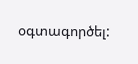օգտագործել: